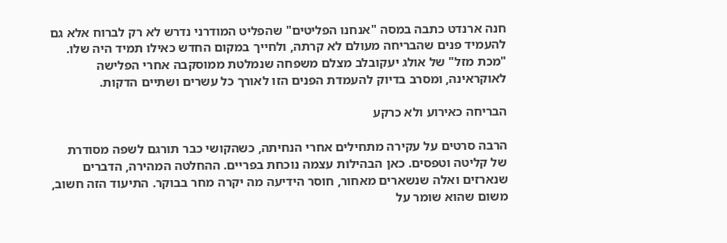חנה ארנדט כתבה במסה "אנחנו הפליטים" שהפליט המודרני נדרש לא רק לברוח אלא גם להעמיד פנים שהבריחה מעולם לא קרתה, ולחייך במקום החדש כאילו תמיד היה שלו. "מכת מזל" של אולג יעקובלב מצלם משפחה שנמלטת ממוסקבה אחרי הפלישה לאוקראינה, ומסרב בדיוק להעמדת הפנים הזו לאורך כל עשרים ושתיים הדקות.

הבריחה כאירוע ולא כרקע

הרבה סרטים על עקירה מתחילים אחרי הנחיתה, כשהקושי כבר תורגם לשפה מסודרת של קליטה וטפסים. כאן הבהילות עצמה נוכחת בפריים. ההחלטה המהירה, הדברים שנארזים ואלה שנשארים מאחור, חוסר הידיעה מה יקרה מחר בבוקר. התיעוד הזה חשוב, משום שהוא שומר על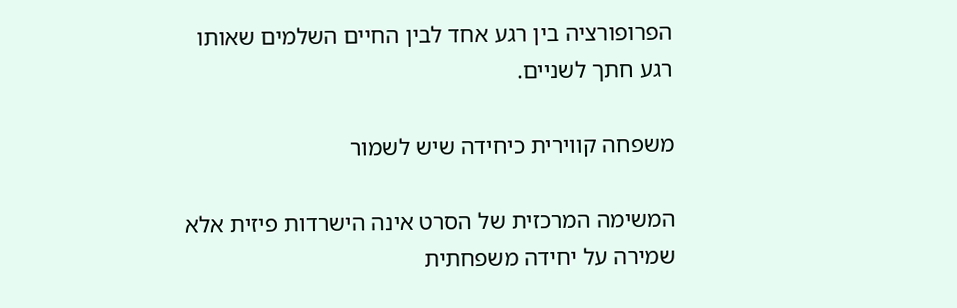הפרופורציה בין רגע אחד לבין החיים השלמים שאותו רגע חתך לשניים.

משפחה קווירית כיחידה שיש לשמור

המשימה המרכזית של הסרט אינה הישרדות פיזית אלא שמירה על יחידה משפחתית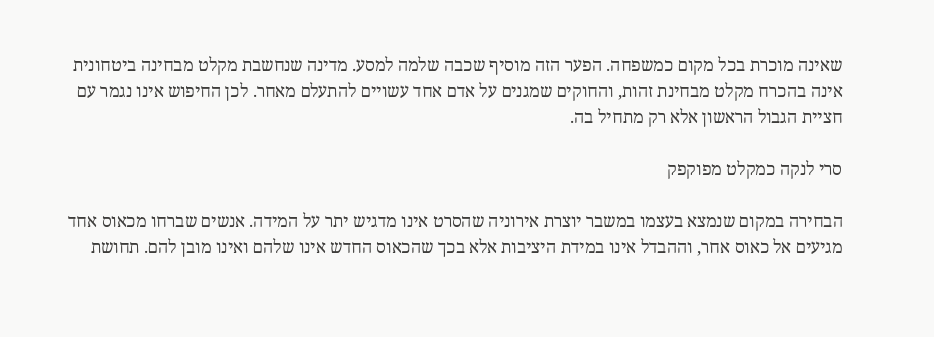שאינה מוכרת בכל מקום כמשפחה. הפער הזה מוסיף שכבה שלמה למסע. מדינה שנחשבת מקלט מבחינה ביטחונית אינה בהכרח מקלט מבחינת זהות, והחוקים שמגנים על אדם אחד עשויים להתעלם מאחר. לכן החיפוש אינו נגמר עם חציית הגבול הראשון אלא רק מתחיל בה.

סרי לנקה כמקלט מפוקפק

הבחירה במקום שנמצא בעצמו במשבר יוצרת אירוניה שהסרט אינו מדגיש יתר על המידה. אנשים שברחו מכאוס אחד מגיעים אל כאוס אחר, וההבדל אינו במידת היציבות אלא בכך שהכאוס החדש אינו שלהם ואינו מובן להם. תחושת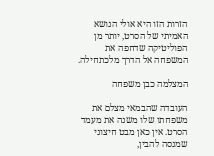הזרות הזו היא אולי הנושא האמיתי של הסרט, יותר מן הפוליטיקה שדחפה את המשפחה אל הדרך מלכתחילה.

המצלמה כבן משפחה

העובדה שהבמאי מצלם את משפחתו שלו משנה את מעמד הסרט. אין כאן מבט חיצוני שמנסה להבין,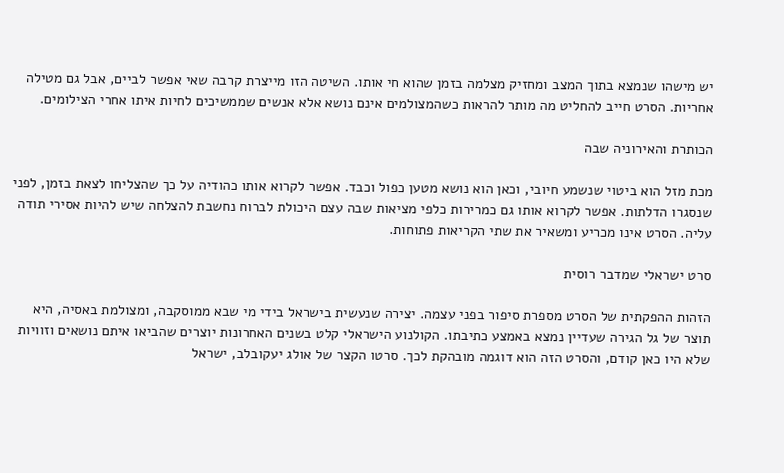יש מישהו שנמצא בתוך המצב ומחזיק מצלמה בזמן שהוא חי אותו. השיטה הזו מייצרת קרבה שאי אפשר לביים, אבל גם מטילה אחריות. הסרט חייב להחליט מה מותר להראות כשהמצולמים אינם נושא אלא אנשים שממשיכים לחיות איתו אחרי הצילומים.

הכותרת והאירוניה שבה

מכת מזל הוא ביטוי שנשמע חיובי, וכאן הוא נושא מטען כפול וכבד. אפשר לקרוא אותו כהודיה על כך שהצליחו לצאת בזמן, לפני שנסגרו הדלתות. אפשר לקרוא אותו גם כמרירות כלפי מציאות שבה עצם היכולת לברוח נחשבת להצלחה שיש להיות אסירי תודה עליה. הסרט אינו מכריע ומשאיר את שתי הקריאות פתוחות.

סרט ישראלי שמדבר רוסית

הזהות ההפקתית של הסרט מספרת סיפור בפני עצמה. יצירה שנעשית בישראל בידי מי שבא ממוסקבה, ומצולמת באסיה, היא תוצר של גל הגירה שעדיין נמצא באמצע כתיבתו. הקולנוע הישראלי קלט בשנים האחרונות יוצרים שהביאו איתם נושאים וזוויות שלא היו כאן קודם, והסרט הזה הוא דוגמה מובהקת לכך. סרטו הקצר של אולג יעקובלב, ישראל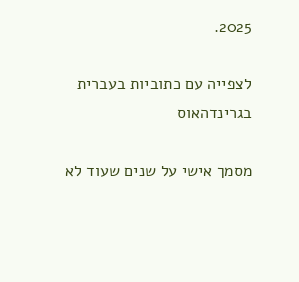2025.

לצפייה עם כתוביות בעברית בגרינדהאוס

מסמך אישי על שנים שעוד לא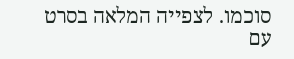סוכמו. לצפייה המלאה בסרט עם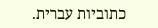כתוביות עברית.